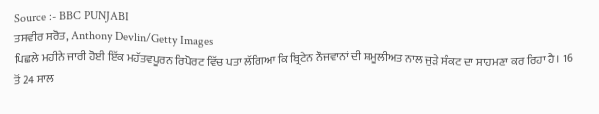Source :- BBC PUNJABI
ਤਸਵੀਰ ਸਰੋਤ, Anthony Devlin/Getty Images
ਪਿਛਲੇ ਮਹੀਨੇ ਜਾਰੀ ਹੋਈ ਇੱਕ ਮਹੱਤਵਪੂਰਨ ਰਿਪੋਰਟ ਵਿੱਚ ਪਤਾ ਲੱਗਿਆ ਕਿ ਬ੍ਰਿਟੇਨ ਨੌਜਵਾਨਾਂ ਦੀ ਸ਼ਮੂਲੀਅਤ ਨਾਲ ਜੁੜੇ ਸੰਕਟ ਦਾ ਸਾਹਮਣਾ ਕਰ ਰਿਹਾ ਹੈ। 16 ਤੋਂ 24 ਸਾਲ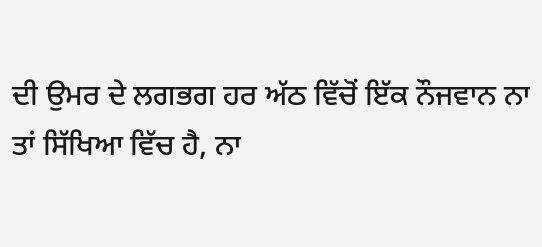ਦੀ ਉਮਰ ਦੇ ਲਗਭਗ ਹਰ ਅੱਠ ਵਿੱਚੋਂ ਇੱਕ ਨੌਜਵਾਨ ਨਾ ਤਾਂ ਸਿੱਖਿਆ ਵਿੱਚ ਹੈ, ਨਾ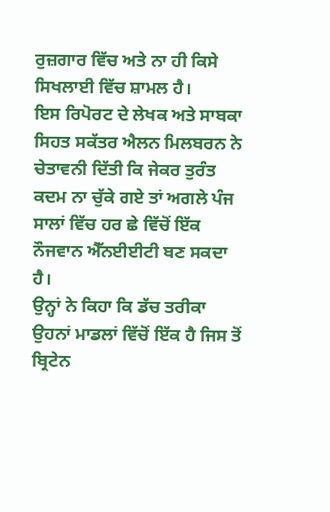ਰੁਜ਼ਗਾਰ ਵਿੱਚ ਅਤੇ ਨਾ ਹੀ ਕਿਸੇ ਸਿਖਲਾਈ ਵਿੱਚ ਸ਼ਾਮਲ ਹੈ।
ਇਸ ਰਿਪੋਰਟ ਦੇ ਲੇਖਕ ਅਤੇ ਸਾਬਕਾ ਸਿਹਤ ਸਕੱਤਰ ਐਲਨ ਮਿਲਬਰਨ ਨੇ ਚੇਤਾਵਨੀ ਦਿੱਤੀ ਕਿ ਜੇਕਰ ਤੁਰੰਤ ਕਦਮ ਨਾ ਚੁੱਕੇ ਗਏ ਤਾਂ ਅਗਲੇ ਪੰਜ ਸਾਲਾਂ ਵਿੱਚ ਹਰ ਛੇ ਵਿੱਚੋਂ ਇੱਕ ਨੌਜਵਾਨ ਐੱਨਈਈਟੀ ਬਣ ਸਕਦਾ ਹੈ।
ਉਨ੍ਹਾਂ ਨੇ ਕਿਹਾ ਕਿ ਡੱਚ ਤਰੀਕਾ ਉਹਨਾਂ ਮਾਡਲਾਂ ਵਿੱਚੋਂ ਇੱਕ ਹੈ ਜਿਸ ਤੋਂ ਬ੍ਰਿਟੇਨ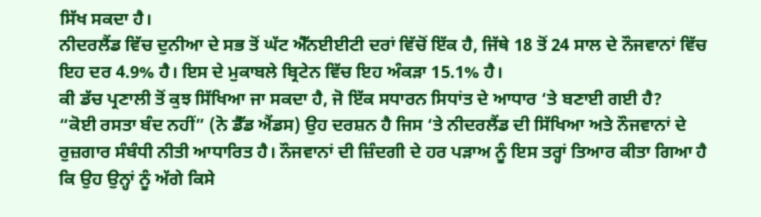ਸਿੱਖ ਸਕਦਾ ਹੈ।
ਨੀਦਰਲੈਂਡ ਵਿੱਚ ਦੁਨੀਆ ਦੇ ਸਭ ਤੋਂ ਘੱਟ ਐੱਨਈਈਟੀ ਦਰਾਂ ਵਿੱਚੋਂ ਇੱਕ ਹੈ, ਜਿੱਥੇ 18 ਤੋਂ 24 ਸਾਲ ਦੇ ਨੌਜਵਾਨਾਂ ਵਿੱਚ ਇਹ ਦਰ 4.9% ਹੈ। ਇਸ ਦੇ ਮੁਕਾਬਲੇ ਬ੍ਰਿਟੇਨ ਵਿੱਚ ਇਹ ਅੰਕੜਾ 15.1% ਹੈ।
ਕੀ ਡੱਚ ਪ੍ਰਣਾਲੀ ਤੋਂ ਕੁਝ ਸਿੱਖਿਆ ਜਾ ਸਕਦਾ ਹੈ, ਜੋ ਇੱਕ ਸਧਾਰਨ ਸਿਧਾਂਤ ਦੇ ਆਧਾਰ ‘ਤੇ ਬਣਾਈ ਗਈ ਹੈ?
“ਕੋਈ ਰਸਤਾ ਬੰਦ ਨਹੀਂ” (ਨੋ ਡੈੱਡ ਐਂਡਸ) ਉਹ ਦਰਸ਼ਨ ਹੈ ਜਿਸ ‘ਤੇ ਨੀਦਰਲੈਂਡ ਦੀ ਸਿੱਖਿਆ ਅਤੇ ਨੌਜਵਾਨਾਂ ਦੇ ਰੁਜ਼ਗਾਰ ਸੰਬੰਧੀ ਨੀਤੀ ਆਧਾਰਿਤ ਹੈ। ਨੌਜਵਾਨਾਂ ਦੀ ਜ਼ਿੰਦਗੀ ਦੇ ਹਰ ਪੜਾਅ ਨੂੰ ਇਸ ਤਰ੍ਹਾਂ ਤਿਆਰ ਕੀਤਾ ਗਿਆ ਹੈ ਕਿ ਉਹ ਉਨ੍ਹਾਂ ਨੂੰ ਅੱਗੇ ਕਿਸੇ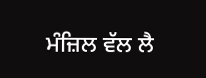ਮੰਜ਼ਿਲ ਵੱਲ ਲੈ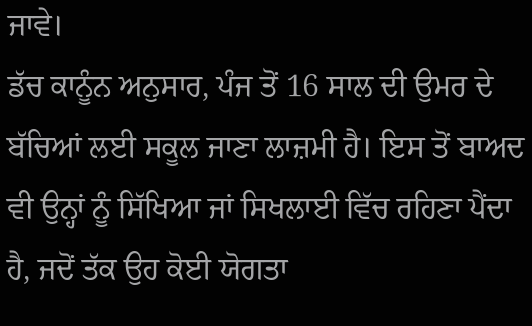ਜਾਵੇ।
ਡੱਚ ਕਾਨੂੰਨ ਅਨੁਸਾਰ, ਪੰਜ ਤੋਂ 16 ਸਾਲ ਦੀ ਉਮਰ ਦੇ ਬੱਚਿਆਂ ਲਈ ਸਕੂਲ ਜਾਣਾ ਲਾਜ਼ਮੀ ਹੈ। ਇਸ ਤੋਂ ਬਾਅਦ ਵੀ ਉਨ੍ਹਾਂ ਨੂੰ ਸਿੱਖਿਆ ਜਾਂ ਸਿਖਲਾਈ ਵਿੱਚ ਰਹਿਣਾ ਪੈਂਦਾ ਹੈ, ਜਦੋਂ ਤੱਕ ਉਹ ਕੋਈ ਯੋਗਤਾ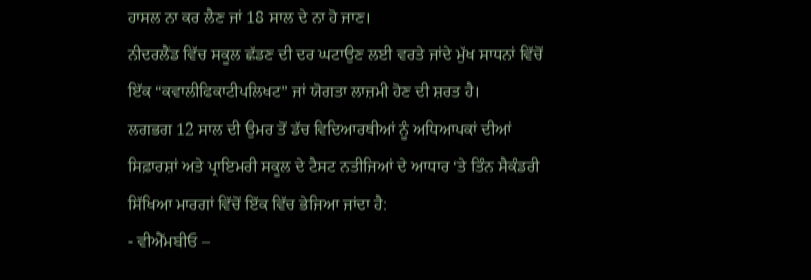ਹਾਸਲ ਨਾ ਕਰ ਲੈਣ ਜਾਂ 18 ਸਾਲ ਦੇ ਨਾ ਹੋ ਜਾਣ।
ਨੀਦਰਲੈਂਡ ਵਿੱਚ ਸਕੂਲ ਛੱਡਣ ਦੀ ਦਰ ਘਟਾਉਣ ਲਈ ਵਰਤੇ ਜਾਂਦੇ ਮੁੱਖ ਸਾਧਨਾਂ ਵਿੱਚੋਂ ਇੱਕ “ਕਵਾਲੀਫਿਕਾਟੀਪਲਿਖਟ” ਜਾਂ ਯੋਗਤਾ ਲਾਜ਼ਮੀ ਹੋਣ ਦੀ ਸ਼ਰਤ ਹੈ।
ਲਗਭਗ 12 ਸਾਲ ਦੀ ਉਮਰ ਤੋਂ ਡੱਚ ਵਿਦਿਆਰਥੀਆਂ ਨੂੰ ਅਧਿਆਪਕਾਂ ਦੀਆਂ ਸਿਫ਼ਾਰਸ਼ਾਂ ਅਤੇ ਪ੍ਰਾਇਮਰੀ ਸਕੂਲ ਦੇ ਟੈਸਟ ਨਤੀਜਿਆਂ ਦੇ ਆਧਾਰ ‘ਤੇ ਤਿੰਨ ਸੈਕੰਡਰੀ ਸਿੱਖਿਆ ਮਾਰਗਾਂ ਵਿੱਚੋਂ ਇੱਕ ਵਿੱਚ ਭੇਜਿਆ ਜਾਂਦਾ ਹੈ:
- ਵੀਐੱਮਬੀਓ –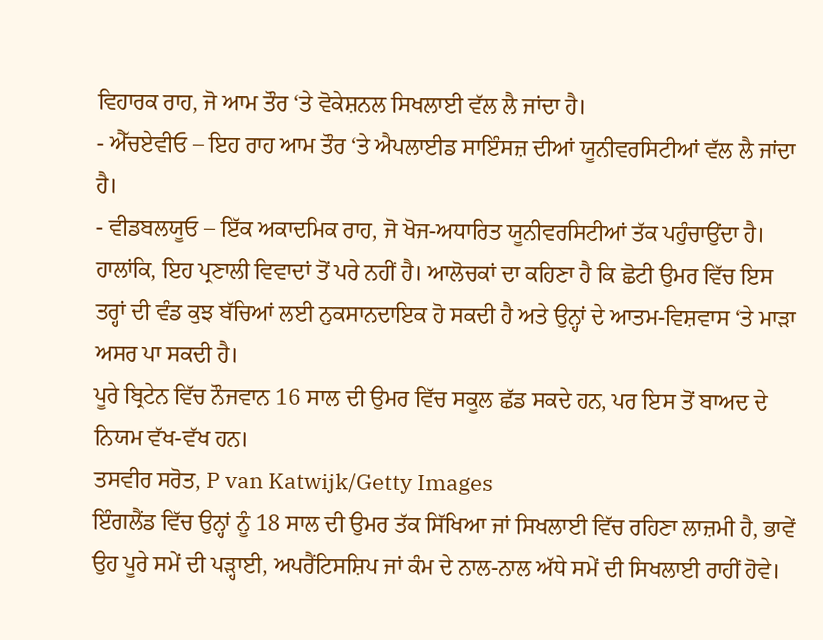ਵਿਹਾਰਕ ਰਾਹ, ਜੋ ਆਮ ਤੌਰ ‘ਤੇ ਵੋਕੇਸ਼ਨਲ ਸਿਖਲਾਈ ਵੱਲ ਲੈ ਜਾਂਦਾ ਹੈ।
- ਐੱਚਏਵੀਓ – ਇਹ ਰਾਹ ਆਮ ਤੌਰ ‘ਤੇ ਐਪਲਾਈਡ ਸਾਇੰਸਜ਼ ਦੀਆਂ ਯੂਨੀਵਰਸਿਟੀਆਂ ਵੱਲ ਲੈ ਜਾਂਦਾ ਹੈ।
- ਵੀਡਬਲਯੂਓ – ਇੱਕ ਅਕਾਦਮਿਕ ਰਾਹ, ਜੋ ਖੋਜ-ਅਧਾਰਿਤ ਯੂਨੀਵਰਸਿਟੀਆਂ ਤੱਕ ਪਹੁੰਚਾਉਂਦਾ ਹੈ।
ਹਾਲਾਂਕਿ, ਇਹ ਪ੍ਰਣਾਲੀ ਵਿਵਾਦਾਂ ਤੋਂ ਪਰੇ ਨਹੀਂ ਹੈ। ਆਲੋਚਕਾਂ ਦਾ ਕਹਿਣਾ ਹੈ ਕਿ ਛੋਟੀ ਉਮਰ ਵਿੱਚ ਇਸ ਤਰ੍ਹਾਂ ਦੀ ਵੰਡ ਕੁਝ ਬੱਚਿਆਂ ਲਈ ਨੁਕਸਾਨਦਾਇਕ ਹੋ ਸਕਦੀ ਹੈ ਅਤੇ ਉਨ੍ਹਾਂ ਦੇ ਆਤਮ-ਵਿਸ਼ਵਾਸ ‘ਤੇ ਮਾੜਾ ਅਸਰ ਪਾ ਸਕਦੀ ਹੈ।
ਪੂਰੇ ਬ੍ਰਿਟੇਨ ਵਿੱਚ ਨੌਜਵਾਨ 16 ਸਾਲ ਦੀ ਉਮਰ ਵਿੱਚ ਸਕੂਲ ਛੱਡ ਸਕਦੇ ਹਨ, ਪਰ ਇਸ ਤੋਂ ਬਾਅਦ ਦੇ ਨਿਯਮ ਵੱਖ-ਵੱਖ ਹਨ।
ਤਸਵੀਰ ਸਰੋਤ, P van Katwijk/Getty Images
ਇੰਗਲੈਂਡ ਵਿੱਚ ਉਨ੍ਹਾਂ ਨੂੰ 18 ਸਾਲ ਦੀ ਉਮਰ ਤੱਕ ਸਿੱਖਿਆ ਜਾਂ ਸਿਖਲਾਈ ਵਿੱਚ ਰਹਿਣਾ ਲਾਜ਼ਮੀ ਹੈ, ਭਾਵੇਂ ਉਹ ਪੂਰੇ ਸਮੇਂ ਦੀ ਪੜ੍ਹਾਈ, ਅਪਰੈਂਟਿਸਸ਼ਿਪ ਜਾਂ ਕੰਮ ਦੇ ਨਾਲ-ਨਾਲ ਅੱਧੇ ਸਮੇਂ ਦੀ ਸਿਖਲਾਈ ਰਾਹੀਂ ਹੋਵੇ।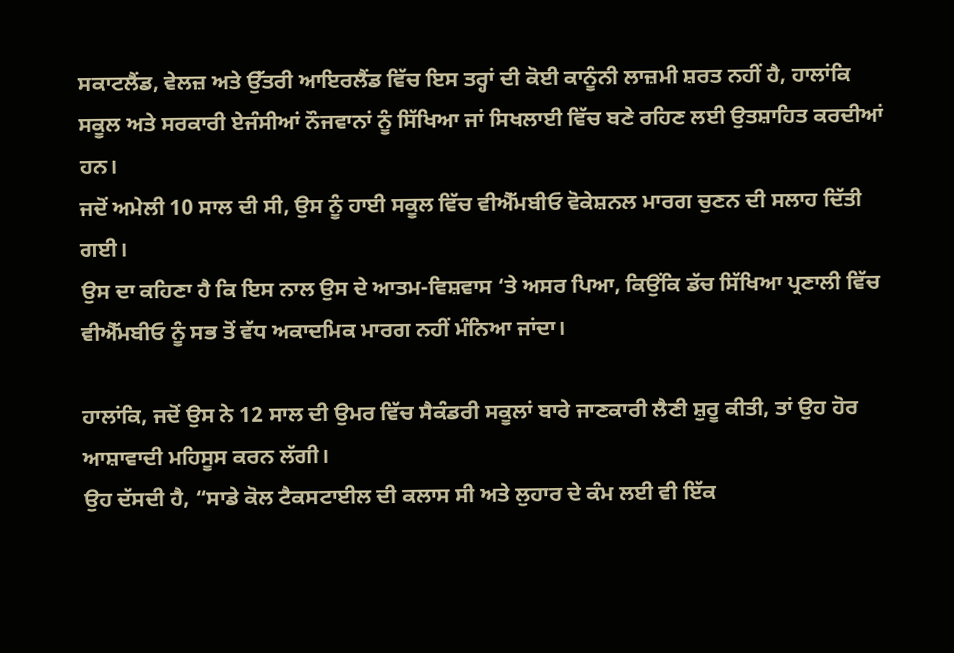ਸਕਾਟਲੈਂਡ, ਵੇਲਜ਼ ਅਤੇ ਉੱਤਰੀ ਆਇਰਲੈਂਡ ਵਿੱਚ ਇਸ ਤਰ੍ਹਾਂ ਦੀ ਕੋਈ ਕਾਨੂੰਨੀ ਲਾਜ਼ਮੀ ਸ਼ਰਤ ਨਹੀਂ ਹੈ, ਹਾਲਾਂਕਿ ਸਕੂਲ ਅਤੇ ਸਰਕਾਰੀ ਏਜੰਸੀਆਂ ਨੌਜਵਾਨਾਂ ਨੂੰ ਸਿੱਖਿਆ ਜਾਂ ਸਿਖਲਾਈ ਵਿੱਚ ਬਣੇ ਰਹਿਣ ਲਈ ਉਤਸ਼ਾਹਿਤ ਕਰਦੀਆਂ ਹਨ।
ਜਦੋਂ ਅਮੇਲੀ 10 ਸਾਲ ਦੀ ਸੀ, ਉਸ ਨੂੰ ਹਾਈ ਸਕੂਲ ਵਿੱਚ ਵੀਐੱਮਬੀਓ ਵੋਕੇਸ਼ਨਲ ਮਾਰਗ ਚੁਣਨ ਦੀ ਸਲਾਹ ਦਿੱਤੀ ਗਈ।
ਉਸ ਦਾ ਕਹਿਣਾ ਹੈ ਕਿ ਇਸ ਨਾਲ ਉਸ ਦੇ ਆਤਮ-ਵਿਸ਼ਵਾਸ ‘ਤੇ ਅਸਰ ਪਿਆ, ਕਿਉਂਕਿ ਡੱਚ ਸਿੱਖਿਆ ਪ੍ਰਣਾਲੀ ਵਿੱਚ ਵੀਐੱਮਬੀਓ ਨੂੰ ਸਭ ਤੋਂ ਵੱਧ ਅਕਾਦਮਿਕ ਮਾਰਗ ਨਹੀਂ ਮੰਨਿਆ ਜਾਂਦਾ।

ਹਾਲਾਂਕਿ, ਜਦੋਂ ਉਸ ਨੇ 12 ਸਾਲ ਦੀ ਉਮਰ ਵਿੱਚ ਸੈਕੰਡਰੀ ਸਕੂਲਾਂ ਬਾਰੇ ਜਾਣਕਾਰੀ ਲੈਣੀ ਸ਼ੁਰੂ ਕੀਤੀ, ਤਾਂ ਉਹ ਹੋਰ ਆਸ਼ਾਵਾਦੀ ਮਹਿਸੂਸ ਕਰਨ ਲੱਗੀ।
ਉਹ ਦੱਸਦੀ ਹੈ, “ਸਾਡੇ ਕੋਲ ਟੈਕਸਟਾਈਲ ਦੀ ਕਲਾਸ ਸੀ ਅਤੇ ਲੁਹਾਰ ਦੇ ਕੰਮ ਲਈ ਵੀ ਇੱਕ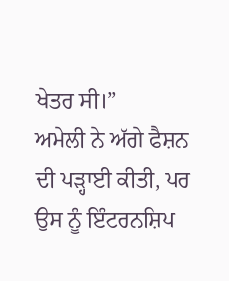ਖੇਤਰ ਸੀ।”
ਅਮੇਲੀ ਨੇ ਅੱਗੇ ਫੈਸ਼ਨ ਦੀ ਪੜ੍ਹਾਈ ਕੀਤੀ, ਪਰ ਉਸ ਨੂੰ ਇੰਟਰਨਸ਼ਿਪ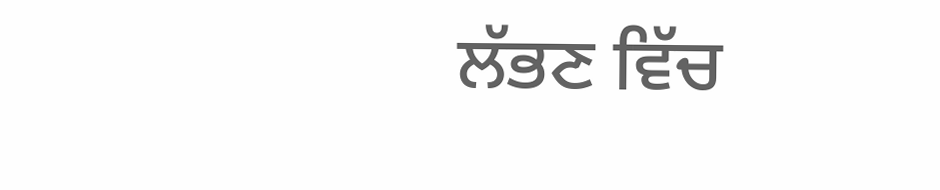ਲੱਭਣ ਵਿੱਚ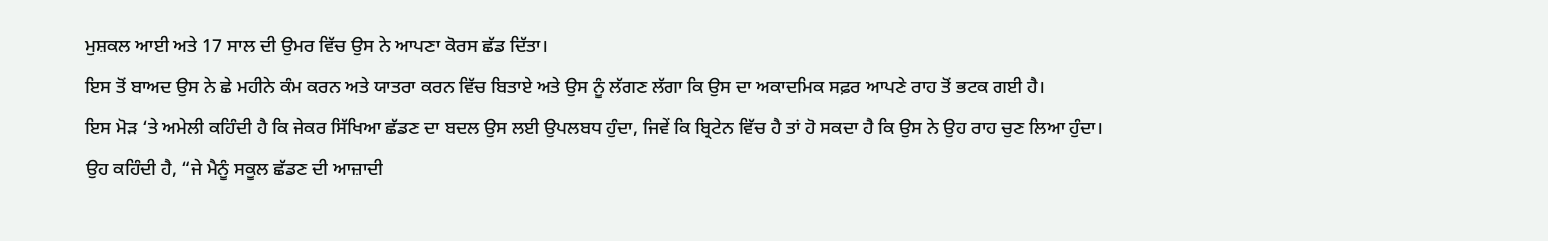ਮੁਸ਼ਕਲ ਆਈ ਅਤੇ 17 ਸਾਲ ਦੀ ਉਮਰ ਵਿੱਚ ਉਸ ਨੇ ਆਪਣਾ ਕੋਰਸ ਛੱਡ ਦਿੱਤਾ।
ਇਸ ਤੋਂ ਬਾਅਦ ਉਸ ਨੇ ਛੇ ਮਹੀਨੇ ਕੰਮ ਕਰਨ ਅਤੇ ਯਾਤਰਾ ਕਰਨ ਵਿੱਚ ਬਿਤਾਏ ਅਤੇ ਉਸ ਨੂੰ ਲੱਗਣ ਲੱਗਾ ਕਿ ਉਸ ਦਾ ਅਕਾਦਮਿਕ ਸਫ਼ਰ ਆਪਣੇ ਰਾਹ ਤੋਂ ਭਟਕ ਗਈ ਹੈ।
ਇਸ ਮੋੜ ‘ਤੇ ਅਮੇਲੀ ਕਹਿੰਦੀ ਹੈ ਕਿ ਜੇਕਰ ਸਿੱਖਿਆ ਛੱਡਣ ਦਾ ਬਦਲ ਉਸ ਲਈ ਉਪਲਬਧ ਹੁੰਦਾ, ਜਿਵੇਂ ਕਿ ਬ੍ਰਿਟੇਨ ਵਿੱਚ ਹੈ ਤਾਂ ਹੋ ਸਕਦਾ ਹੈ ਕਿ ਉਸ ਨੇ ਉਹ ਰਾਹ ਚੁਣ ਲਿਆ ਹੁੰਦਾ।
ਉਹ ਕਹਿੰਦੀ ਹੈ, “ਜੇ ਮੈਨੂੰ ਸਕੂਲ ਛੱਡਣ ਦੀ ਆਜ਼ਾਦੀ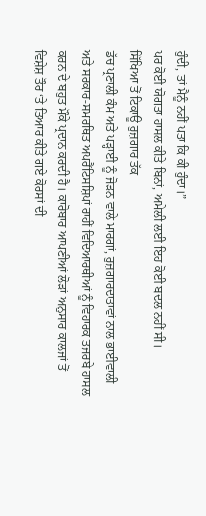ਹੁੰਦੀ, ਤਾਂ ਮੈਨੂੰ ਨਹੀਂ ਪਤਾ ਕਿ ਕੀ ਹੁੰਦਾ।”
ਪਰ ਕੋਈ ਯੋਗਤਾ ਹਾਸਲ ਕੀਤੇ ਬਿਨਾਂ, ਅਮੇਲੀ ਲਈ ਇਹ ਕੋਈ ਬਦਲ ਨਹੀਂ ਸੀ।
ਸਿੱਖਿਆ ਤੋਂ ਟਿਕਾਊ ਰੁਜ਼ਗਾਰ ਤੱਕ
ਡੱਚ ਪ੍ਰਣਾਲੀ ਕੰਮ ਅਤੇ ਪੜ੍ਹਾਈ ਨੂੰ ਜੋੜਨ ਵਾਲੇ ਮਾਰਗਾਂ, ਰੁਜ਼ਗਾਰਦਾਤਾਵਾਂ ਨਾਲ ਭਾਈਵਾਲੀ ਅਤੇ ਸਰਕਾਰ-ਸਮਰਥਿਤ ਅਪਰੈਂਟਿਸਸ਼ਿਪਾਂ ਰਾਹੀਂ ਵਿਦਿਆਰਥੀਆਂ ਨੂੰ ਵਿਹਾਰਕ ਤਜਰਬੇ ਹਾਸਲ ਕਰਨ ਦੇ ਬਹੁਤ ਮੌਕੇ ਪ੍ਰਦਾਨ ਕਰਦੀ ਹੈ। ਕਾਰੋਬਾਰ ਆਪਣੀਆਂ ਲੋੜਾਂ ਅਨੁਸਾਰ ਕਾਲਜਾਂ ਤੋਂ ਵਿਸ਼ੇਸ਼ ਤੌਰ ‘ਤੇ ਤਿਆਰ ਕੀਤੇ ਗਏ ਕੋਰਸਾਂ ਦੀ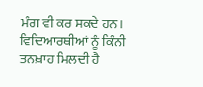ਮੰਗ ਵੀ ਕਰ ਸਕਦੇ ਹਨ।
ਵਿਦਿਆਰਥੀਆਂ ਨੂੰ ਕਿੰਨੀ ਤਨਖ਼ਾਹ ਮਿਲਦੀ ਹੈ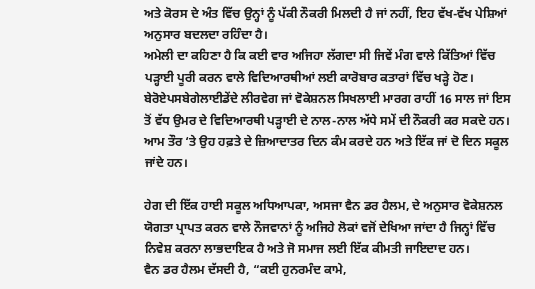ਅਤੇ ਕੋਰਸ ਦੇ ਅੰਤ ਵਿੱਚ ਉਨ੍ਹਾਂ ਨੂੰ ਪੱਕੀ ਨੌਕਰੀ ਮਿਲਦੀ ਹੈ ਜਾਂ ਨਹੀਂ, ਇਹ ਵੱਖ-ਵੱਖ ਪੇਸ਼ਿਆਂ ਅਨੁਸਾਰ ਬਦਲਦਾ ਰਹਿੰਦਾ ਹੈ।
ਅਮੇਲੀ ਦਾ ਕਹਿਣਾ ਹੈ ਕਿ ਕਈ ਵਾਰ ਅਜਿਹਾ ਲੱਗਦਾ ਸੀ ਜਿਵੇਂ ਮੰਗ ਵਾਲੇ ਕਿੱਤਿਆਂ ਵਿੱਚ ਪੜ੍ਹਾਈ ਪੂਰੀ ਕਰਨ ਵਾਲੇ ਵਿਦਿਆਰਥੀਆਂ ਲਈ ਕਾਰੋਬਾਰ ਕਤਾਰਾਂ ਵਿੱਚ ਖੜ੍ਹੇ ਹੋਣ।
ਬੇਰੋਏਪਸਬੇਗੇਲਾਈਡੇਂਦੇ ਲੀਰਵੇਗ ਜਾਂ ਵੋਕੇਸ਼ਨਲ ਸਿਖਲਾਈ ਮਾਰਗ ਰਾਹੀਂ 16 ਸਾਲ ਜਾਂ ਇਸ ਤੋਂ ਵੱਧ ਉਮਰ ਦੇ ਵਿਦਿਆਰਥੀ ਪੜ੍ਹਾਈ ਦੇ ਨਾਲ-ਨਾਲ ਅੱਧੇ ਸਮੇਂ ਦੀ ਨੌਕਰੀ ਕਰ ਸਕਦੇ ਹਨ। ਆਮ ਤੌਰ ‘ਤੇ ਉਹ ਹਫ਼ਤੇ ਦੇ ਜ਼ਿਆਦਾਤਰ ਦਿਨ ਕੰਮ ਕਰਦੇ ਹਨ ਅਤੇ ਇੱਕ ਜਾਂ ਦੋ ਦਿਨ ਸਕੂਲ ਜਾਂਦੇ ਹਨ।

ਹੇਗ ਦੀ ਇੱਕ ਹਾਈ ਸਕੂਲ ਅਧਿਆਪਕਾ, ਅਸਜਾ ਵੈਨ ਡਰ ਹੈਲਮ, ਦੇ ਅਨੁਸਾਰ ਵੋਕੇਸ਼ਨਲ ਯੋਗਤਾ ਪ੍ਰਾਪਤ ਕਰਨ ਵਾਲੇ ਨੌਜਵਾਨਾਂ ਨੂੰ ਅਜਿਹੇ ਲੋਕਾਂ ਵਜੋਂ ਦੇਖਿਆ ਜਾਂਦਾ ਹੈ ਜਿਨ੍ਹਾਂ ਵਿੱਚ ਨਿਵੇਸ਼ ਕਰਨਾ ਲਾਭਦਾਇਕ ਹੈ ਅਤੇ ਜੋ ਸਮਾਜ ਲਈ ਇੱਕ ਕੀਮਤੀ ਜਾਇਦਾਦ ਹਨ।
ਵੈਨ ਡਰ ਹੈਲਮ ਦੱਸਦੀ ਹੈ, “ਕਈ ਹੁਨਰਮੰਦ ਕਾਮੇ,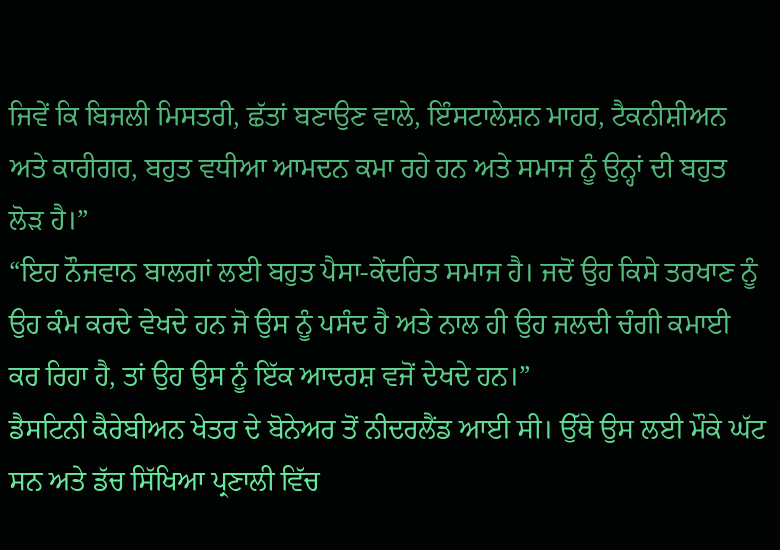ਜਿਵੇਂ ਕਿ ਬਿਜਲੀ ਮਿਸਤਰੀ, ਛੱਤਾਂ ਬਣਾਉਣ ਵਾਲੇ, ਇੰਸਟਾਲੇਸ਼ਨ ਮਾਹਰ, ਟੈਕਨੀਸ਼ੀਅਨ ਅਤੇ ਕਾਰੀਗਰ, ਬਹੁਤ ਵਧੀਆ ਆਮਦਨ ਕਮਾ ਰਹੇ ਹਨ ਅਤੇ ਸਮਾਜ ਨੂੰ ਉਨ੍ਹਾਂ ਦੀ ਬਹੁਤ ਲੋੜ ਹੈ।”
“ਇਹ ਨੌਜਵਾਨ ਬਾਲਗਾਂ ਲਈ ਬਹੁਤ ਪੈਸਾ-ਕੇਂਦਰਿਤ ਸਮਾਜ ਹੈ। ਜਦੋਂ ਉਹ ਕਿਸੇ ਤਰਖਾਣ ਨੂੰ ਉਹ ਕੰਮ ਕਰਦੇ ਵੇਖਦੇ ਹਨ ਜੋ ਉਸ ਨੂੰ ਪਸੰਦ ਹੈ ਅਤੇ ਨਾਲ ਹੀ ਉਹ ਜਲਦੀ ਚੰਗੀ ਕਮਾਈ ਕਰ ਰਿਹਾ ਹੈ, ਤਾਂ ਉਹ ਉਸ ਨੂੰ ਇੱਕ ਆਦਰਸ਼ ਵਜੋਂ ਦੇਖਦੇ ਹਨ।”
ਡੈਸਟਿਨੀ ਕੈਰੇਬੀਅਨ ਖੇਤਰ ਦੇ ਬੋਨੇਅਰ ਤੋਂ ਨੀਦਰਲੈਂਡ ਆਈ ਸੀ। ਉੱਥੇ ਉਸ ਲਈ ਮੌਕੇ ਘੱਟ ਸਨ ਅਤੇ ਡੱਚ ਸਿੱਖਿਆ ਪ੍ਰਣਾਲੀ ਵਿੱਚ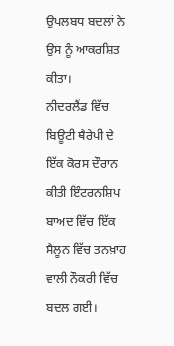ਉਪਲਬਧ ਬਦਲਾਂ ਨੇ ਉਸ ਨੂੰ ਆਕਰਸ਼ਿਤ ਕੀਤਾ।
ਨੀਦਰਲੈਂਡ ਵਿੱਚ ਬਿਊਟੀ ਥੈਰੇਪੀ ਦੇ ਇੱਕ ਕੋਰਸ ਦੌਰਾਨ ਕੀਤੀ ਇੰਟਰਨਸ਼ਿਪ ਬਾਅਦ ਵਿੱਚ ਇੱਕ ਸੈਲੂਨ ਵਿੱਚ ਤਨਖ਼ਾਹ ਵਾਲੀ ਨੌਕਰੀ ਵਿੱਚ ਬਦਲ ਗਈ।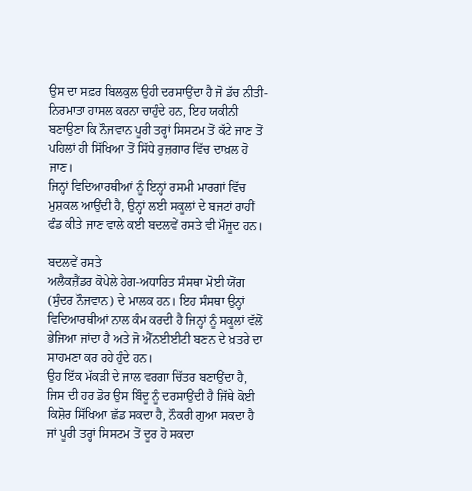ਉਸ ਦਾ ਸਫ਼ਰ ਬਿਲਕੁਲ ਉਹੀ ਦਰਸਾਉਂਦਾ ਹੈ ਜੋ ਡੱਚ ਨੀਤੀ-ਨਿਰਮਾਤਾ ਹਾਸਲ ਕਰਨਾ ਚਾਹੁੰਦੇ ਹਨ, ਇਹ ਯਕੀਨੀ ਬਣਾਉਣਾ ਕਿ ਨੌਜਵਾਨ ਪੂਰੀ ਤਰ੍ਹਾਂ ਸਿਸਟਮ ਤੋਂ ਕੱਟੇ ਜਾਣ ਤੋਂ ਪਹਿਲਾਂ ਹੀ ਸਿੱਖਿਆ ਤੋਂ ਸਿੱਧੇ ਰੁਜ਼ਗਾਰ ਵਿੱਚ ਦਾਖ਼ਲ ਹੋ ਜਾਣ।
ਜਿਨ੍ਹਾਂ ਵਿਦਿਆਰਥੀਆਂ ਨੂੰ ਇਨ੍ਹਾਂ ਰਸਮੀ ਮਾਰਗਾਂ ਵਿੱਚ ਮੁਸ਼ਕਲ ਆਉਂਦੀ ਹੈ, ਉਨ੍ਹਾਂ ਲਈ ਸਕੂਲਾਂ ਦੇ ਬਜਟਾਂ ਰਾਹੀਂ ਫੰਡ ਕੀਤੇ ਜਾਣ ਵਾਲੇ ਕਈ ਬਦਲਵੇਂ ਰਸਤੇ ਵੀ ਮੌਜੂਦ ਹਨ।

ਬਦਲਵੇਂ ਰਸਤੇ
ਅਲੈਕਜ਼ੈਂਡਰ ਕੋਪੇਲੇ ਹੇਗ-ਅਧਾਰਿਤ ਸੰਸਥਾ ਮੋਈ ਯੋਂਗ (ਸੁੰਦਰ ਨੌਜਵਾਨ) ਦੇ ਮਾਲਕ ਹਨ। ਇਹ ਸੰਸਥਾ ਉਨ੍ਹਾਂ ਵਿਦਿਆਰਥੀਆਂ ਨਾਲ ਕੰਮ ਕਰਦੀ ਹੈ ਜਿਨ੍ਹਾਂ ਨੂੰ ਸਕੂਲਾਂ ਵੱਲੋਂ ਭੇਜਿਆ ਜਾਂਦਾ ਹੈ ਅਤੇ ਜੋ ਐੱਨਈਈਟੀ ਬਣਨ ਦੇ ਖ਼ਤਰੇ ਦਾ ਸਾਹਮਣਾ ਕਰ ਰਹੇ ਹੁੰਦੇ ਹਨ।
ਉਹ ਇੱਕ ਮੱਕੜੀ ਦੇ ਜਾਲ ਵਰਗਾ ਚਿੱਤਰ ਬਣਾਉਂਦਾ ਹੈ, ਜਿਸ ਦੀ ਹਰ ਡੋਰ ਉਸ ਬਿੰਦੂ ਨੂੰ ਦਰਸਾਉਂਦੀ ਹੈ ਜਿੱਥੇ ਕੋਈ ਕਿਸ਼ੋਰ ਸਿੱਖਿਆ ਛੱਡ ਸਕਦਾ ਹੈ, ਨੌਕਰੀ ਗੁਆ ਸਕਦਾ ਹੈ ਜਾਂ ਪੂਰੀ ਤਰ੍ਹਾਂ ਸਿਸਟਮ ਤੋਂ ਦੂਰ ਹੋ ਸਕਦਾ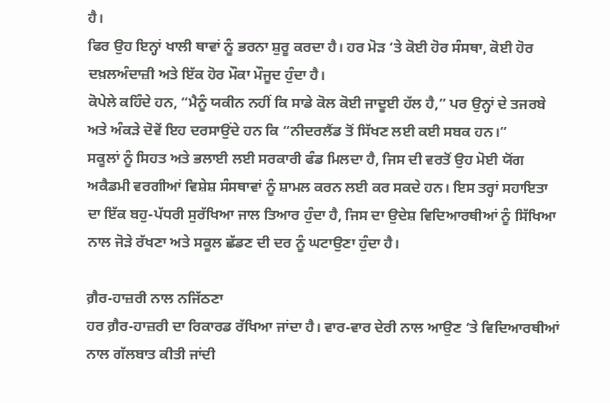ਹੈ।
ਫਿਰ ਉਹ ਇਨ੍ਹਾਂ ਖਾਲੀ ਥਾਵਾਂ ਨੂੰ ਭਰਨਾ ਸ਼ੁਰੂ ਕਰਦਾ ਹੈ। ਹਰ ਮੋੜ ‘ਤੇ ਕੋਈ ਹੋਰ ਸੰਸਥਾ, ਕੋਈ ਹੋਰ ਦਖ਼ਲਅੰਦਾਜ਼ੀ ਅਤੇ ਇੱਕ ਹੋਰ ਮੌਕਾ ਮੌਜੂਦ ਹੁੰਦਾ ਹੈ।
ਕੋਪੇਲੇ ਕਹਿੰਦੇ ਹਨ, “ਮੈਨੂੰ ਯਕੀਨ ਨਹੀਂ ਕਿ ਸਾਡੇ ਕੋਲ ਕੋਈ ਜਾਦੂਈ ਹੱਲ ਹੈ,” ਪਰ ਉਨ੍ਹਾਂ ਦੇ ਤਜਰਬੇ ਅਤੇ ਅੰਕੜੇ ਦੋਵੇਂ ਇਹ ਦਰਸਾਉਂਦੇ ਹਨ ਕਿ “ਨੀਦਰਲੈਂਡ ਤੋਂ ਸਿੱਖਣ ਲਈ ਕਈ ਸਬਕ ਹਨ।”
ਸਕੂਲਾਂ ਨੂੰ ਸਿਹਤ ਅਤੇ ਭਲਾਈ ਲਈ ਸਰਕਾਰੀ ਫੰਡ ਮਿਲਦਾ ਹੈ, ਜਿਸ ਦੀ ਵਰਤੋਂ ਉਹ ਮੋਈ ਯੋਂਗ ਅਕੈਡਮੀ ਵਰਗੀਆਂ ਵਿਸ਼ੇਸ਼ ਸੰਸਥਾਵਾਂ ਨੂੰ ਸ਼ਾਮਲ ਕਰਨ ਲਈ ਕਰ ਸਕਦੇ ਹਨ। ਇਸ ਤਰ੍ਹਾਂ ਸਹਾਇਤਾ ਦਾ ਇੱਕ ਬਹੁ-ਪੱਧਰੀ ਸੁਰੱਖਿਆ ਜਾਲ ਤਿਆਰ ਹੁੰਦਾ ਹੈ, ਜਿਸ ਦਾ ਉਦੇਸ਼ ਵਿਦਿਆਰਥੀਆਂ ਨੂੰ ਸਿੱਖਿਆ ਨਾਲ ਜੋੜੇ ਰੱਖਣਾ ਅਤੇ ਸਕੂਲ ਛੱਡਣ ਦੀ ਦਰ ਨੂੰ ਘਟਾਉਣਾ ਹੁੰਦਾ ਹੈ।

ਗ਼ੈਰ-ਹਾਜ਼ਰੀ ਨਾਲ ਨਜਿੱਠਣਾ
ਹਰ ਗ਼ੈਰ-ਹਾਜ਼ਰੀ ਦਾ ਰਿਕਾਰਡ ਰੱਖਿਆ ਜਾਂਦਾ ਹੈ। ਵਾਰ-ਵਾਰ ਦੇਰੀ ਨਾਲ ਆਉਣ ‘ਤੇ ਵਿਦਿਆਰਥੀਆਂ ਨਾਲ ਗੱਲਬਾਤ ਕੀਤੀ ਜਾਂਦੀ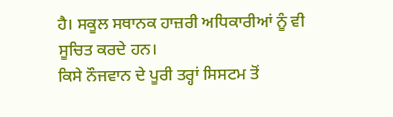ਹੈ। ਸਕੂਲ ਸਥਾਨਕ ਹਾਜ਼ਰੀ ਅਧਿਕਾਰੀਆਂ ਨੂੰ ਵੀ ਸੂਚਿਤ ਕਰਦੇ ਹਨ।
ਕਿਸੇ ਨੌਜਵਾਨ ਦੇ ਪੂਰੀ ਤਰ੍ਹਾਂ ਸਿਸਟਮ ਤੋਂ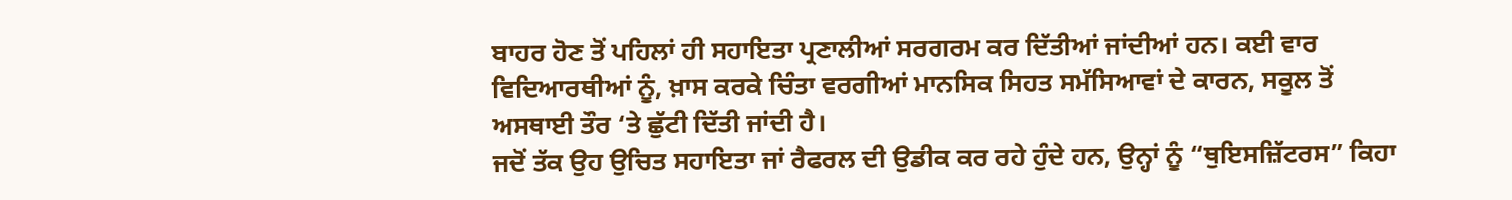ਬਾਹਰ ਹੋਣ ਤੋਂ ਪਹਿਲਾਂ ਹੀ ਸਹਾਇਤਾ ਪ੍ਰਣਾਲੀਆਂ ਸਰਗਰਮ ਕਰ ਦਿੱਤੀਆਂ ਜਾਂਦੀਆਂ ਹਨ। ਕਈ ਵਾਰ ਵਿਦਿਆਰਥੀਆਂ ਨੂੰ, ਖ਼ਾਸ ਕਰਕੇ ਚਿੰਤਾ ਵਰਗੀਆਂ ਮਾਨਸਿਕ ਸਿਹਤ ਸਮੱਸਿਆਵਾਂ ਦੇ ਕਾਰਨ, ਸਕੂਲ ਤੋਂ ਅਸਥਾਈ ਤੌਰ ‘ਤੇ ਛੁੱਟੀ ਦਿੱਤੀ ਜਾਂਦੀ ਹੈ।
ਜਦੋਂ ਤੱਕ ਉਹ ਉਚਿਤ ਸਹਾਇਤਾ ਜਾਂ ਰੈਫਰਲ ਦੀ ਉਡੀਕ ਕਰ ਰਹੇ ਹੁੰਦੇ ਹਨ, ਉਨ੍ਹਾਂ ਨੂੰ “ਥੁਇਸਜ਼ਿੱਟਰਸ” ਕਿਹਾ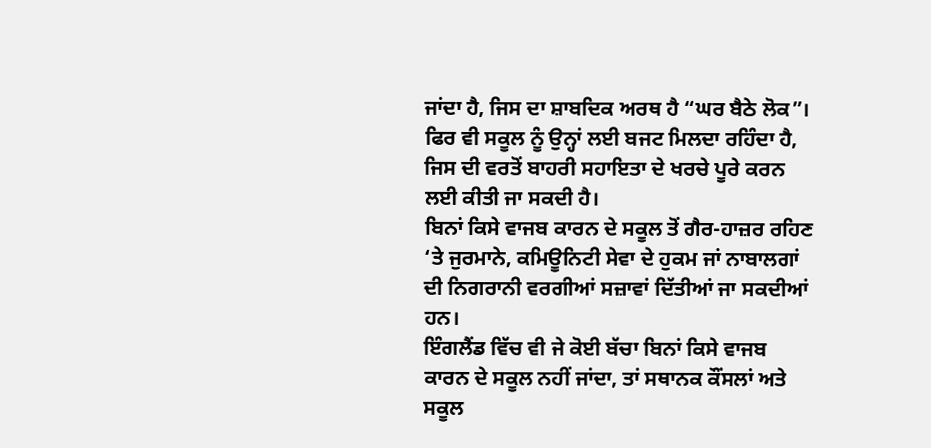ਜਾਂਦਾ ਹੈ, ਜਿਸ ਦਾ ਸ਼ਾਬਦਿਕ ਅਰਥ ਹੈ “ਘਰ ਬੈਠੇ ਲੋਕ”। ਫਿਰ ਵੀ ਸਕੂਲ ਨੂੰ ਉਨ੍ਹਾਂ ਲਈ ਬਜਟ ਮਿਲਦਾ ਰਹਿੰਦਾ ਹੈ, ਜਿਸ ਦੀ ਵਰਤੋਂ ਬਾਹਰੀ ਸਹਾਇਤਾ ਦੇ ਖਰਚੇ ਪੂਰੇ ਕਰਨ ਲਈ ਕੀਤੀ ਜਾ ਸਕਦੀ ਹੈ।
ਬਿਨਾਂ ਕਿਸੇ ਵਾਜਬ ਕਾਰਨ ਦੇ ਸਕੂਲ ਤੋਂ ਗੈਰ-ਹਾਜ਼ਰ ਰਹਿਣ ‘ਤੇ ਜੁਰਮਾਨੇ, ਕਮਿਊਨਿਟੀ ਸੇਵਾ ਦੇ ਹੁਕਮ ਜਾਂ ਨਾਬਾਲਗਾਂ ਦੀ ਨਿਗਰਾਨੀ ਵਰਗੀਆਂ ਸਜ਼ਾਵਾਂ ਦਿੱਤੀਆਂ ਜਾ ਸਕਦੀਆਂ ਹਨ।
ਇੰਗਲੈਂਡ ਵਿੱਚ ਵੀ ਜੇ ਕੋਈ ਬੱਚਾ ਬਿਨਾਂ ਕਿਸੇ ਵਾਜਬ ਕਾਰਨ ਦੇ ਸਕੂਲ ਨਹੀਂ ਜਾਂਦਾ, ਤਾਂ ਸਥਾਨਕ ਕੌਂਸਲਾਂ ਅਤੇ ਸਕੂਲ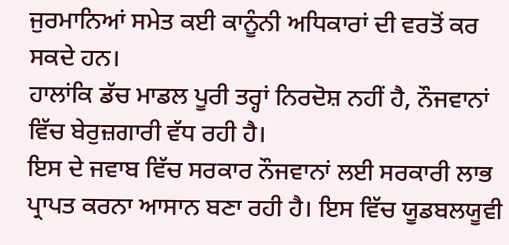ਜੁਰਮਾਨਿਆਂ ਸਮੇਤ ਕਈ ਕਾਨੂੰਨੀ ਅਧਿਕਾਰਾਂ ਦੀ ਵਰਤੋਂ ਕਰ ਸਕਦੇ ਹਨ।
ਹਾਲਾਂਕਿ ਡੱਚ ਮਾਡਲ ਪੂਰੀ ਤਰ੍ਹਾਂ ਨਿਰਦੋਸ਼ ਨਹੀਂ ਹੈ, ਨੌਜਵਾਨਾਂ ਵਿੱਚ ਬੇਰੁਜ਼ਗਾਰੀ ਵੱਧ ਰਹੀ ਹੈ।
ਇਸ ਦੇ ਜਵਾਬ ਵਿੱਚ ਸਰਕਾਰ ਨੌਜਵਾਨਾਂ ਲਈ ਸਰਕਾਰੀ ਲਾਭ ਪ੍ਰਾਪਤ ਕਰਨਾ ਆਸਾਨ ਬਣਾ ਰਹੀ ਹੈ। ਇਸ ਵਿੱਚ ਯੂਡਬਲਯੂਵੀ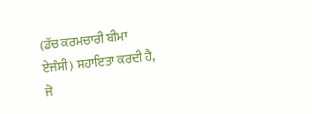(ਡੱਚ ਕਰਮਚਾਰੀ ਬੀਮਾ ਏਜੰਸੀ) ਸਹਾਇਤਾ ਕਰਦੀ ਹੈ, ਜੋ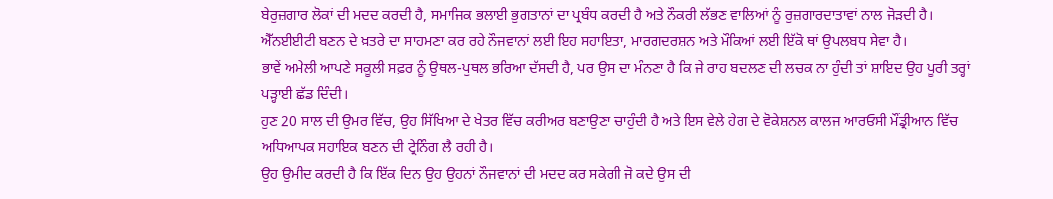ਬੇਰੁਜ਼ਗਾਰ ਲੋਕਾਂ ਦੀ ਮਦਦ ਕਰਦੀ ਹੈ, ਸਮਾਜਿਕ ਭਲਾਈ ਭੁਗਤਾਨਾਂ ਦਾ ਪ੍ਰਬੰਧ ਕਰਦੀ ਹੈ ਅਤੇ ਨੌਕਰੀ ਲੱਭਣ ਵਾਲਿਆਂ ਨੂੰ ਰੁਜ਼ਗਾਰਦਾਤਾਵਾਂ ਨਾਲ ਜੋੜਦੀ ਹੈ।
ਐੱਨਈਈਟੀ ਬਣਨ ਦੇ ਖ਼ਤਰੇ ਦਾ ਸਾਹਮਣਾ ਕਰ ਰਹੇ ਨੌਜਵਾਨਾਂ ਲਈ ਇਹ ਸਹਾਇਤਾ, ਮਾਰਗਦਰਸ਼ਨ ਅਤੇ ਮੌਕਿਆਂ ਲਈ ਇੱਕੋ ਥਾਂ ਉਪਲਬਧ ਸੇਵਾ ਹੈ।
ਭਾਵੇਂ ਅਮੇਲੀ ਆਪਣੇ ਸਕੂਲੀ ਸਫ਼ਰ ਨੂੰ ਉਥਲ-ਪੁਥਲ ਭਰਿਆ ਦੱਸਦੀ ਹੈ, ਪਰ ਉਸ ਦਾ ਮੰਨਣਾ ਹੈ ਕਿ ਜੇ ਰਾਹ ਬਦਲਣ ਦੀ ਲਚਕ ਨਾ ਹੁੰਦੀ ਤਾਂ ਸ਼ਾਇਦ ਉਹ ਪੂਰੀ ਤਰ੍ਹਾਂ ਪੜ੍ਹਾਈ ਛੱਡ ਦਿੰਦੀ।
ਹੁਣ 20 ਸਾਲ ਦੀ ਉਮਰ ਵਿੱਚ, ਉਹ ਸਿੱਖਿਆ ਦੇ ਖੇਤਰ ਵਿੱਚ ਕਰੀਅਰ ਬਣਾਉਣਾ ਚਾਹੁੰਦੀ ਹੈ ਅਤੇ ਇਸ ਵੇਲੇ ਹੇਗ ਦੇ ਵੋਕੇਸ਼ਨਲ ਕਾਲਜ ਆਰਓਸੀ ਮੌਂਡ੍ਰੀਆਨ ਵਿੱਚ ਅਧਿਆਪਕ ਸਹਾਇਕ ਬਣਨ ਦੀ ਟ੍ਰੇਨਿੰਗ ਲੈ ਰਹੀ ਹੈ।
ਉਹ ਉਮੀਦ ਕਰਦੀ ਹੈ ਕਿ ਇੱਕ ਦਿਨ ਉਹ ਉਹਨਾਂ ਨੌਜਵਾਨਾਂ ਦੀ ਮਦਦ ਕਰ ਸਕੇਗੀ ਜੋ ਕਦੇ ਉਸ ਦੀ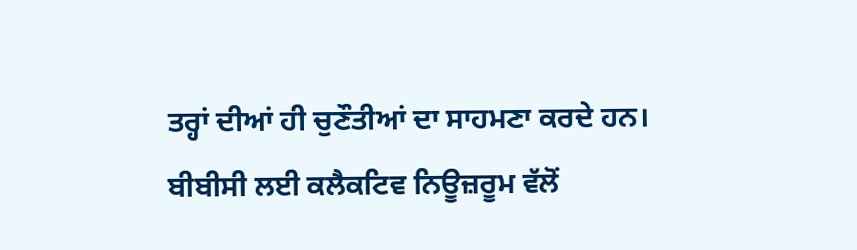ਤਰ੍ਹਾਂ ਦੀਆਂ ਹੀ ਚੁਣੌਤੀਆਂ ਦਾ ਸਾਹਮਣਾ ਕਰਦੇ ਹਨ।
ਬੀਬੀਸੀ ਲਈ ਕਲੈਕਟਿਵ ਨਿਊਜ਼ਰੂਮ ਵੱਲੋਂ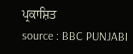ਪ੍ਰਕਾਸ਼ਿਤ
source : BBC PUNJABI